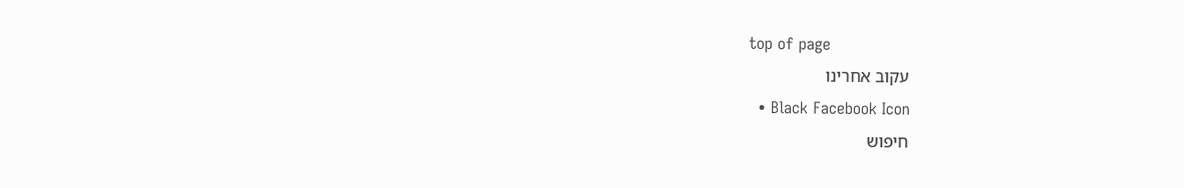top of page
עקוב אחרינו
  • Black Facebook Icon
חיפוש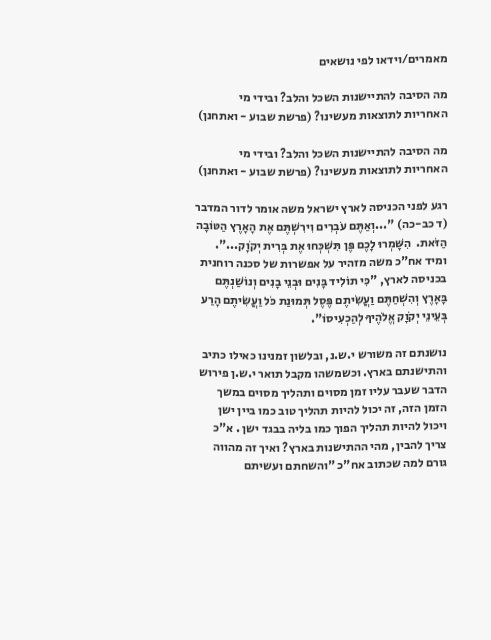מאמרים/וידאו לפי נושאים

מה הסיבה להתיישנות השכל והלב? ובידי מי האחריות לתוצאות מעשינו? (פרשת שבוע - ואתחנן)

מה הסיבה להתיישנות השכל והלב? ובידי מי האחריות לתוצאות מעשינו? (פרשת שבוע - ואתחנן)

רגע לפני הכניסה לארץ ישראל משה אומר לדור המדבר (ד כב-כה) "...וְאַתֶּם עֹבְרִים וִירִשְׁתֶּם אֶת הָאָרֶץ הַטּוֹבָה הַזֹּאת.  הִשָּׁמְרוּ לָכֶם פֶּן תִּשְׁכְּחוּ אֶת בְּרִית יְקֹוָק...". ומיד אח"כ משה מזהיר על אפשרות של סכנה רוחנית בכניסה לארץ, "כִּי תוֹלִיד בָּנִים וּבְנֵי בָנִים וְנוֹשַׁנְתֶּם בָּאָרֶץ וְהִשְׁחַתֶּם וַעֲשִׂיתֶם פֶּסֶל תְּמוּנַת כֹּל וַעֲשִׂיתֶם הָרַע בְּעֵינֵי יְקֹוָק אֱלֹהֶיךָ לְהַכְעִיסוֹ".

נושנתם זה משורש י.ש.נ, ובלשון זמנינו כאילו כתיב והתישנתם בארץ. וכשמשהו מקבל תואר י.ש.ן פירוש הדבר שעבר עליו זמן מסוים ותהליך מסוים במשך הזמן הזה, זה יכול להיות תהליך טוב כמו ביין ישן ויכול להיות תהליך הפוך כמו בליה בבגד ישן . א"כ צריך להבין, מהי ההתישנות בארץ? ואיך זה מהווה גורם למה שכתוב אח"כ "והשחתם ועשיתם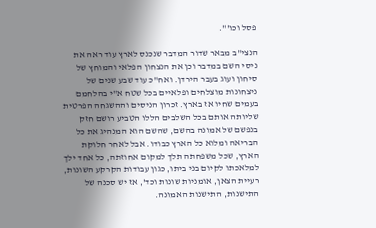פסל וכו'".

הנצי"ב מבאר שדור המדבר שנכנס לארץ עוד ראה את ניסי השם במדבר וכן את הנצחון הפלאי והמוחץ של סיחון ועוג בעבר הירדן. ואח"כ עוד שבע שנים של ניצחונות מוצלחים ופלאיים בכל שטח א"י בהלחמם בעמים שחיו אז בארץ. זכרון הניסים וההשגחה הפרטית שליותה אותם בכל השלבים הללו הטביע רושם חזק בנפשם של אמונה בהשם, שהשם הוא המנהיג את כל הבריאה ומלוא כל הארץ כבודו. אבל לאחר חלוקת הארץ, שכל משפחתה תלך למקום אחוזתה, כל אחד ילך למלאכתו לקיום בני ביתו, כגון עבודות הקרקע השונות, רעיית הצאן, אומניות שונות וכד', אז יש סכנה של התישנות, התישנות האמונה.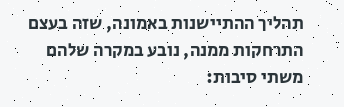תהליך ההתיישנות באמונה, שזה בעצם התרחקות ממנה, נובע במקרה שלהם משתי סיבות: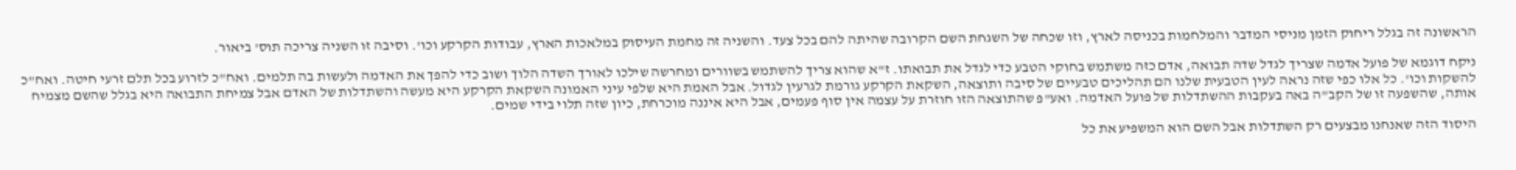הראשונה זה בגלל ריחוק הזמן מניסי המדבר והמלחמות בכניסה לארץ, וזו שכחה של השגחת השם הקרובה שהיתה להם בכל צעד. והשניה זה מחמת העיסוק במלאכות הארץ, עבודות הקרקע וכו'. וסיבה זו השניה צריכה תוס' ביאור.

ניקח דוגמא של פועל אדמה שצריך לגדל שדה תבואה, אדם כזה משתמש בחוקי הטבע כדי לגדל את תבואתו. ז"א שהוא צריך להשתמש בשוורים ומחרשה שילכו לאורך השדה הלוך ושוב כדי להפך את האדמה ולעשות בה תלמים. ואח"כ לזרוע בכל תלם זרעי חיטה. ואח"כ להשקות וכו'. כל אלו כפי שזה נראה לעין הטבעית שלנו הם תהליכים טבעיים של סיבה ותוצאה, השקאת הקרקע גורמת לגרעין לגדול. אבל האמת היא שלפי עיני האמונה השקאת הקרקע היא מעשה והשתדלות של האדם אבל צמיחת התבואה היא בגלל שהשם מצמיח אותה, שהשפעה זו של הקב"ה באה בעקבות ההשתדלות של פועל האדמה. ואע"פ שהתוצאה הזו חוזרת על עצמה אין סוף פעמים, אבל היא איננה מוכרחת, כיון שזה תלוי בידי שמים.

היסוד הזה שאנחנו מבצעים רק השתדלות אבל השם הוא המשפיע את כל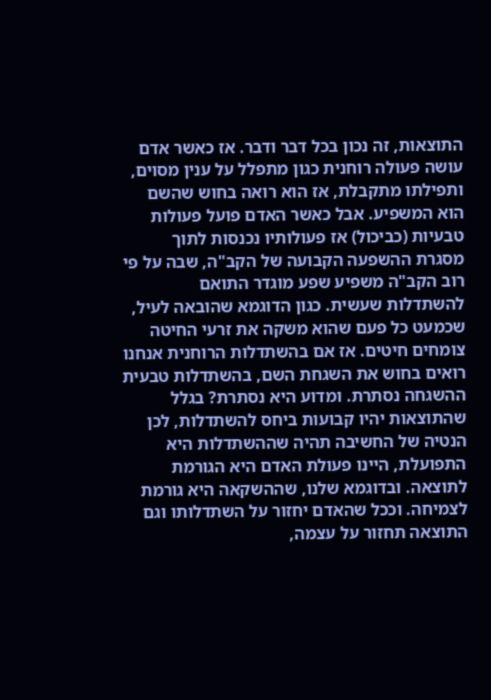התוצאות, זה נכון בכל דבר ודבר. אז כאשר אדם עושה פעולה רוחנית כגון מתפלל על ענין מסוים, ותפילתו מתקבלת, אז הוא רואה בחוש שהשם הוא המשפיע. אבל כאשר האדם פועל פעולות טבעיות (כביכול) אז פעולותיו נכנסות לתוך מסגרת ההשפעה הקבועה של הקב"ה, שבה על פי רוב הקב"ה משפיע שפע מוגדר התואם להשתדלות שעשית. כגון הדוגמא שהובאה לעיל, שכמעט כל פעם שהוא משקה את זרעי החיטה צומחים חיטים. אז אם בהשתדלות הרוחנית אנחנו רואים בחוש את השגחת השם, בהשתדלות טבעית ההשגחה נסתרת. ומדוע היא נסתרת? בגלל שהתוצאות יהיו קבועות ביחס להשתדלות, לכן הנטיה של החשיבה תהיה שההשתדלות היא התפועלת, היינו פעולת האדם היא הגורמת לתוצאה. ובדוגמא שלנו, שההשקאה היא גורמת לצמיחה. וככל שהאדם יחזור על השתדלותו וגם התוצאה תחזור על עצמה,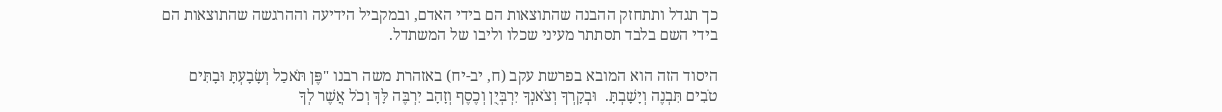כך תגדל ותתחזק ההבנה שהתוצאות הם בידי האדם, ובמקביל הידיעה וההרגשה שהתוצאות הם בידי השם בלבד תסתתר מעיני שכלו וליבו של המשתדל.

היסוד הזה הוא המובא בפרשת עקב (ח, יב-יח) באזהרת משה רבנו "פֶּן תֹּאכַל וְשָׂבָעְתָּ וּבָתִּים טֹבִים תִּבְנֶה וְיָשָׁבְתָּ.  וּבְקָרְךָ וְצֹאנְךָ יִרְבְּיֻן וְכֶסֶף וְזָהָב יִרְבֶּה לָּךְ וְכֹל אֲשֶׁר לְךָ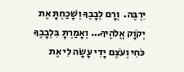יִרְבֶּה.  וְרָם לְבָבֶךָ וְשָׁכַחְתָּ אֶת יְקֹוָק אֱלֹהֶיךָ... וְאָמַרְתָּ בִּלְבָבֶךָ כֹּחִי וְעֹצֶם יָדִי עָשָׂה לִי אֶת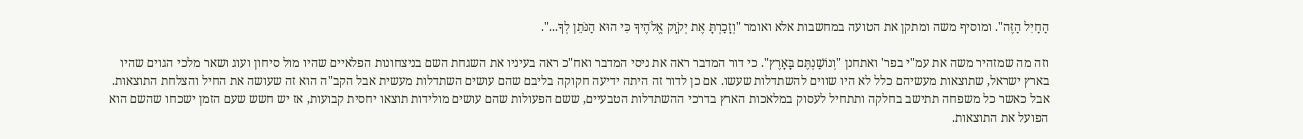הַחַיִל הַזֶּה". ומוסיף משה ומתקן את הטועה במחשבות אלא ואומר "וְזָכַרְתָּ אֶת יְקֹוָק אֱלֹהֶיךָ כִּי הוּא הַנֹּתֵן לְךָ...".

וזה מה שמזהיר משה את עמ"י בפר' ואתחנן "וְנוֹשַׁנְתֶּם בָּאָרֶץ". כי דור המדבר ראה את ניסי המדבר ואח"כ ראה בעיניו את השגחת השם בניצחונות הפלאיים שהיו מול סיחון ועוג ושאר מלכי הגוים שהיו בארץ ישראל, שתוצאות מעשיהם כלל לא היו שווים להשתדלות שעשו. אם כן לדור זה היתה ידיעה חקוקה בליבם שהם עושים השתדלות מעשית אבל הקב"ה הוא זה שעושה את החיל והצלחת התוצאות. אבל כאשר כל משפחה תתישב בחלקה ותתחיל לעסוק במלאכות הארץ בדרכי ההשתדלות הטבעיים, ששם הפעולות שהם עושים מולידות תוצאו יחסית קבועות, אז יש חשש שעם הזמן ישכחו שהשם הוא הפועל את התוצאות.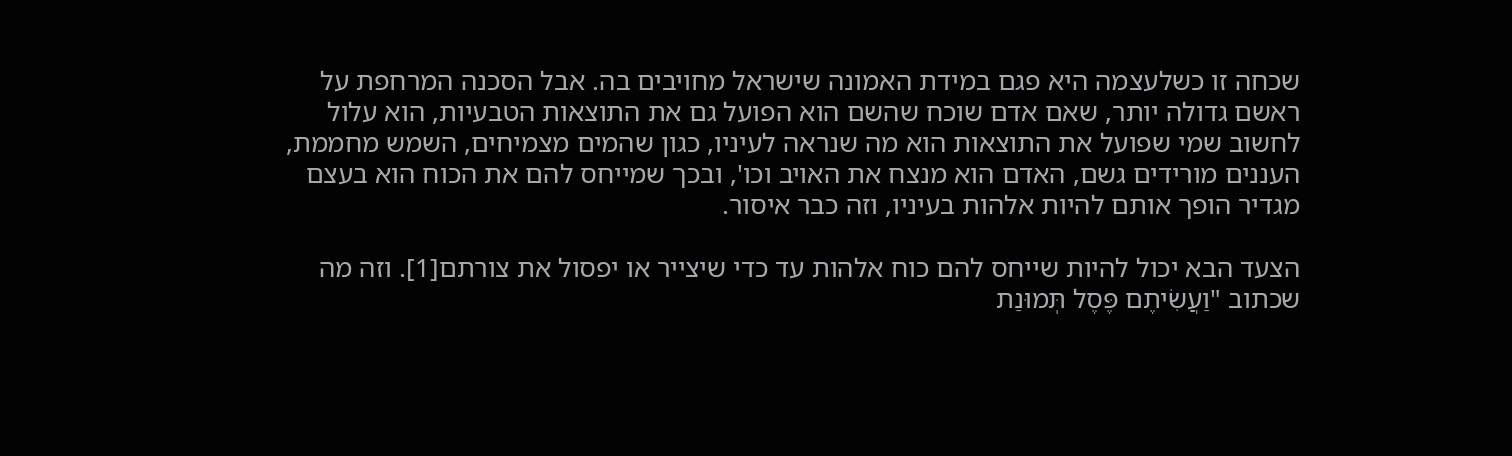שכחה זו כשלעצמה היא פגם במידת האמונה שישראל מחויבים בה. אבל הסכנה המרחפת על ראשם גדולה יותר, שאם אדם שוכח שהשם הוא הפועל גם את התוצאות הטבעיות, הוא עלול לחשוב שמי שפועל את התוצאות הוא מה שנראה לעיניו, כגון שהמים מצמיחים, השמש מחממת, העננים מורידים גשם, האדם הוא מנצח את האויב וכו', ובכך שמייחס להם את הכוח הוא בעצם מגדיר הופך אותם להיות אלהות בעיניו, וזה כבר איסור.

הצעד הבא יכול להיות שייחס להם כוח אלהות עד כדי שיצייר או יפסול את צורתם[1]. וזה מה שכתוב "וַעֲשִׂיתֶם פֶּסֶל תְּמוּנַת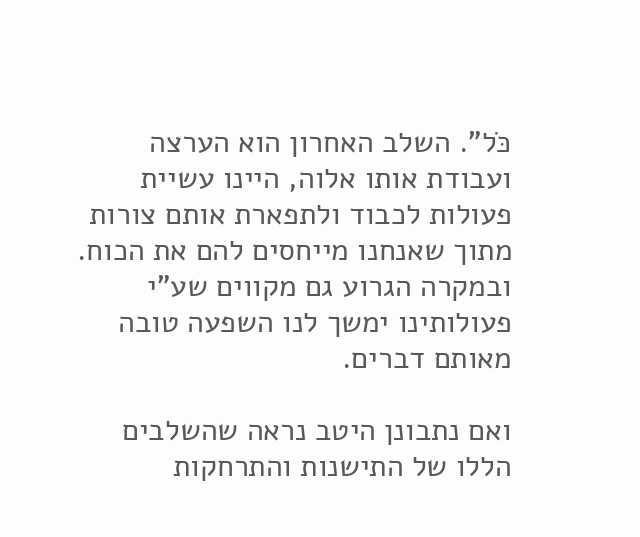כֹּל". השלב האחרון הוא הערצה ועבודת אותו אלוה, היינו עשיית פעולות לכבוד ולתפארת אותם צורות מתוך שאנחנו מייחסים להם את הכוח. ובמקרה הגרוע גם מקווים שע"י פעולותינו ימשך לנו השפעה טובה מאותם דברים.

ואם נתבונן היטב נראה שהשלבים הללו של התישנות והתרחקות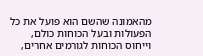מהאמונה שהשם הוא פועל את כל הפעולות ובעל הכוחות כולם, וייחוס הכוחות לגורמים אחרים,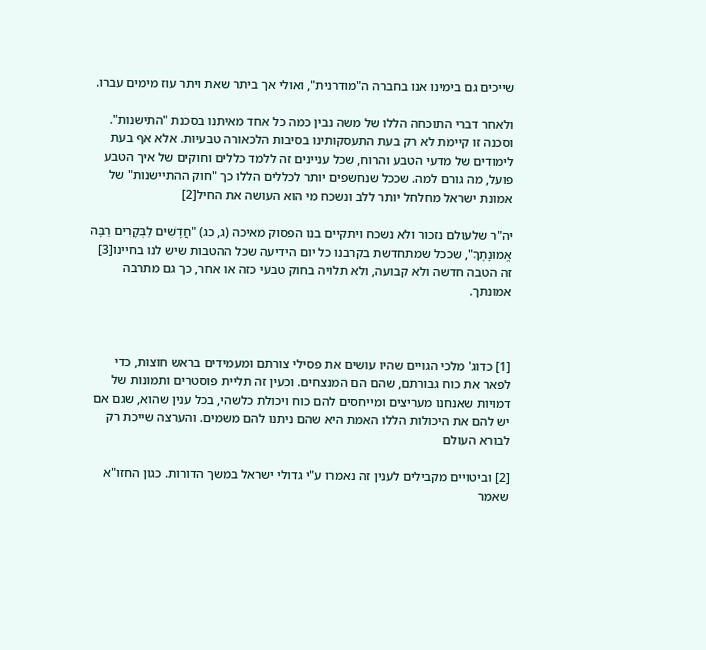שייכים גם בימינו אנו בחברה ה"מודרנית", ואולי אך ביתר שאת ויתר עוז מימים עברו.

ולאחר דברי התוכחה הללו של משה נבין כמה כל אחד מאיתנו בסכנת "התישנות". וסכנה זו קיימת לא רק בעת התעסקותינו בסיבות הלכאורה טבעיות. אלא אף בעת לימודים של מדעי הטבע והרוח, שכל עניינים זה ללמד כללים וחוקים של איך הטבע פועל, מה גורם למה. שככל שנחשפים יותר לכללים הללו כך "חוק ההתיישנות" של אמונת ישראל מחלחל יותר ללב ונשכח מי הוא העושה את החיל[2]

יה"ר שלעולם נזכור ולא נשכח ויתקיים בנו הפסוק מאיכה (ג, כג) "חֲדָשִׁים לַבְּקָרִים רַבָּה אֱמוּנָתֶךָ", שככל שמתחדשת בקרבנו כל יום הידיעה שכל ההטבות שיש לנו בחיינו[3] זה הטבה חדשה ולא קבועה, ולא תלויה בחוק טבעי כזה או אחר, כך גם מתרבה אמונתך.



[1] כדוג' מלכי הגויים שהיו עושים את פסילי צורתם ומעמידים בראש חוצות, כדי לפאר את כוח גבורתם, שהם הם המנצחים. וכעין זה תליית פוסטרים ותמונות של דמויות שאנחנו מעריצים ומייחסים להם כוח ויכולת כלשהי, בכל ענין שהוא, שגם אם יש להם את היכולות הללו האמת היא שהם ניתנו להם משמים. והערצה שייכת רק לבורא העולם

[2] וביטויים מקבילים לענין זה נאמרו ע"י גדולי ישראל במשך הדורות. כגון החזו"א שאמר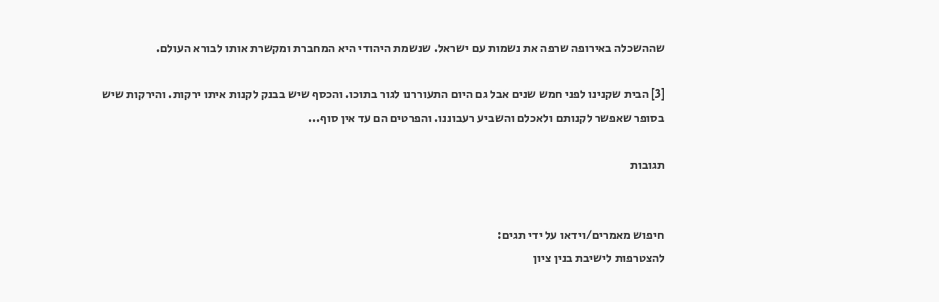שההשכלה באירופה שרפה את נשמות עם ישראל. שנשמת היהודי היא המחברת ומקשרת אותו לבורא העולם.

[3] הבית שקנינו לפני חמש שנים אבל גם היום התעוררנו לגור בתוכו. והכסף שיש בבנק לקנות איתו ירקות. והירקות שיש בסופר שאפשר לקנותם ולאכלם והשביע רעבוננו. והפרטים הם עד אין סוף...

תגובות


חיפוש מאמרים/וידאו על ידי תגים:
להצטרפות לישיבת בנין ציון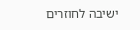ישיבה לחוזרים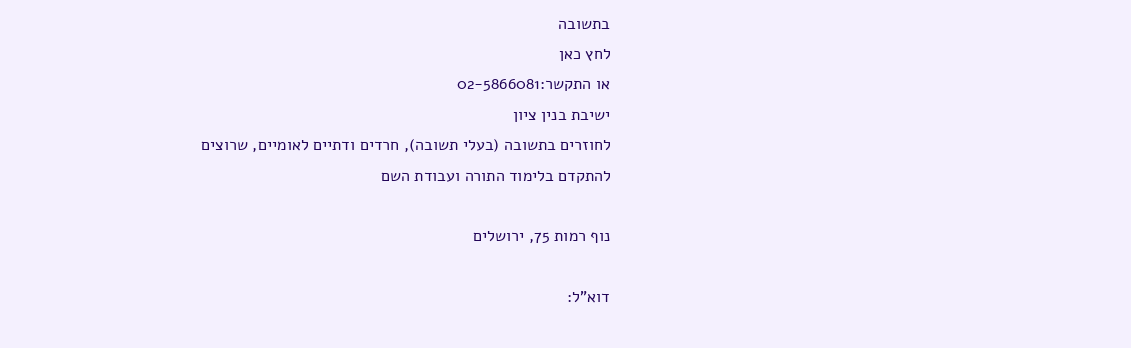בתשובה
לחץ כאן
או התקשר:02-5866081
ישיבת בנין ציון
לחוזרים בתשובה (בעלי תשובה), חרדים ודתיים לאומיים, שרוצים להתקדם בלימוד התורה ועבודת השם

נוף רמות 75, ירושלים

דוא"ל: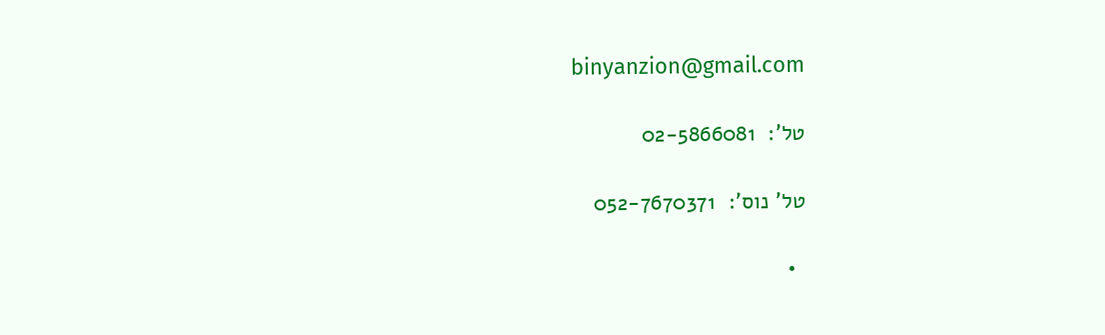binyanzion@gmail.com

טל':  02-5866081

טל' נוס':  052-7670371

  •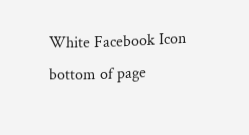White Facebook Icon
bottom of page